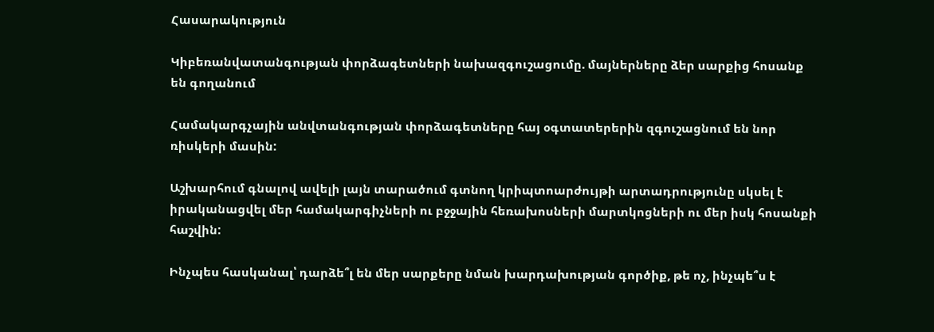Հասարակություն

Կիբեռանվատանգության փորձագետների նախազգուշացումը. մայներները ձեր սարքից հոսանք են գողանում

Համակարգչային անվտանգության փորձագետները հայ օգտատերերին զգուշացնում են նոր ռիսկերի մասին:

Աշխարհում գնալով ավելի լայն տարածում գտնող կրիպտոարժույթի արտադրությունը սկսել է իրականացվել մեր համակարգիչների ու բջջային հեռախոսների մարտկոցների ու մեր իսկ հոսանքի հաշվին:

Ինչպես հասկանալ՝ դարձե՞լ են մեր սարքերը նման խարդախության գործիք, թե ոչ, ինչպե՞ս է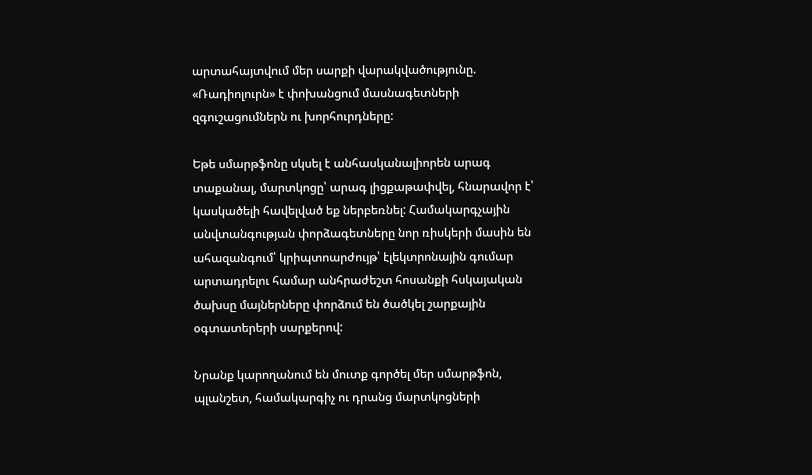արտահայտվում մեր սարքի վարակվածությունը. «Ռադիոլուրն» է փոխանցում մասնագետների զգուշացումներն ու խորհուրդները:

Եթե սմարթֆոնը սկսել է անհասկանալիորեն արագ տաքանալ, մարտկոցը՝ արագ լիցքաթափվել, հնարավոր է՝ կասկածելի հավելված եք ներբեռնել: Համակարգչային անվտանգության փորձագետները նոր ռիսկերի մասին են ահազանգում՝ կրիպտոարժույթ՝ էլեկտրոնային գումար արտադրելու համար անհրաժեշտ հոսանքի հսկայական ծախսը մայներները փորձում են ծածկել շարքային օգտատերերի սարքերով:

Նրանք կարողանում են մուտք գործել մեր սմարթֆոն, պլանշետ, համակարգիչ ու դրանց մարտկոցների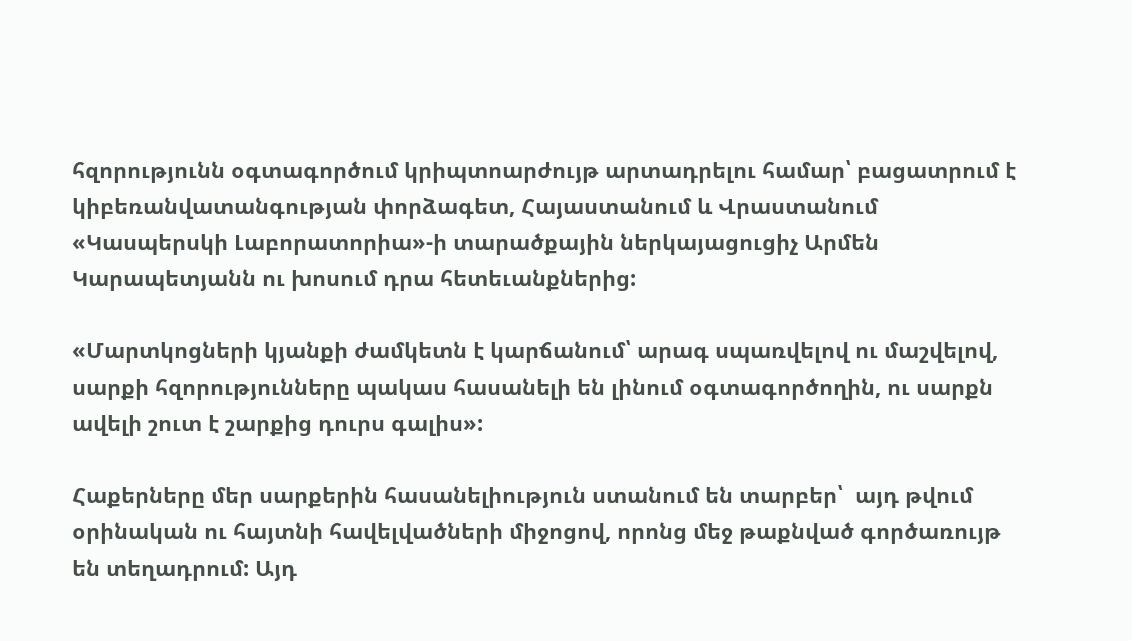հզորությունն օգտագործում կրիպտոարժույթ արտադրելու համար՝ բացատրում է կիբեռանվատանգության փորձագետ, Հայաստանում և Վրաստանում «Կասպերսկի Լաբորատորիա»-ի տարածքային ներկայացուցիչ Արմեն Կարապետյանն ու խոսում դրա հետեւանքներից:

«Մարտկոցների կյանքի ժամկետն է կարճանում՝ արագ սպառվելով ու մաշվելով, սարքի հզորությունները պակաս հասանելի են լինում օգտագործողին, ու սարքն ավելի շուտ է շարքից դուրս գալիս»:

Հաքերները մեր սարքերին հասանելիություն ստանում են տարբեր՝  այդ թվում օրինական ու հայտնի հավելվածների միջոցով, որոնց մեջ թաքնված գործառույթ են տեղադրում: Այդ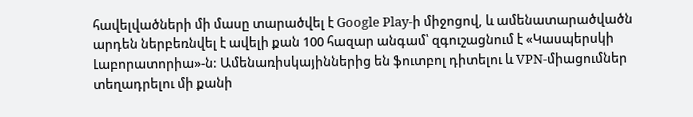հավելվածների մի մասը տարածվել է Google Play-ի միջոցով, և ամենատարածվածն արդեն ներբեռնվել է ավելի քան 100 հազար անգամ՝ զգուշացնում է «Կասպերսկի Լաբորատորիա»-ն: Ամենառիսկայիններից են ֆուտբոլ դիտելու և VPN-միացումներ տեղադրելու մի քանի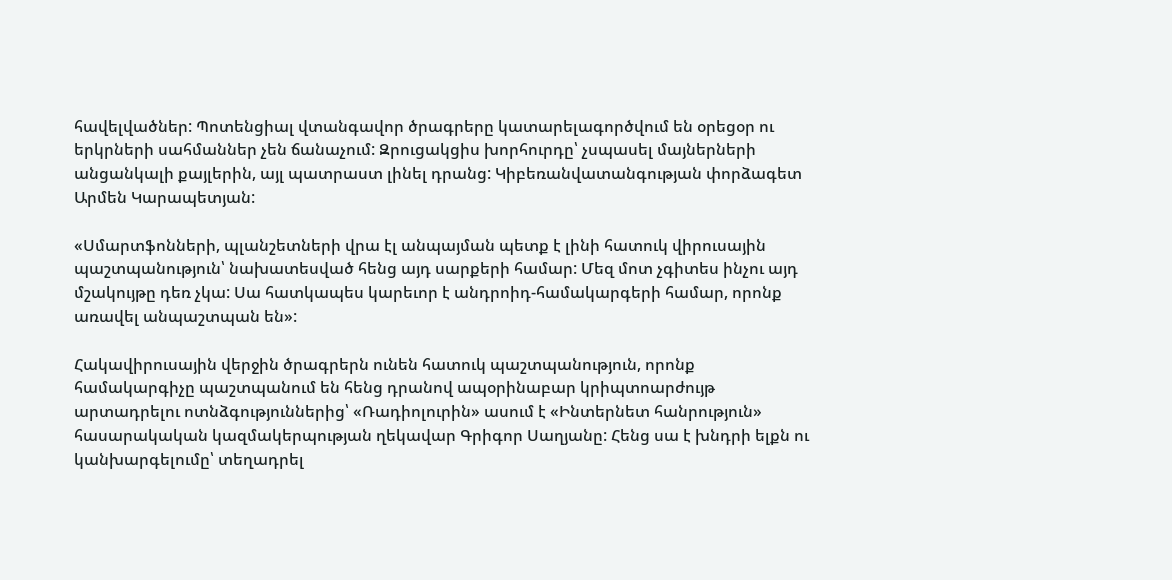հավելվածներ: Պոտենցիալ վտանգավոր ծրագրերը կատարելագործվում են օրեցօր ու երկրների սահմաններ չեն ճանաչում: Զրուցակցիս խորհուրդը՝ չսպասել մայներների անցանկալի քայլերին, այլ պատրաստ լինել դրանց: Կիբեռանվատանգության փորձագետ Արմեն Կարապետյան:

«Սմարտֆոնների, պլանշետների վրա էլ անպայման պետք է լինի հատուկ վիրուսային պաշտպանություն՝ նախատեսված հենց այդ սարքերի համար: Մեզ մոտ չգիտես ինչու այդ մշակույթը դեռ չկա: Սա հատկապես կարեւոր է անդրոիդ-համակարգերի համար, որոնք առավել անպաշտպան են»:

Հակավիրուսային վերջին ծրագրերն ունեն հատուկ պաշտպանություն, որոնք համակարգիչը պաշտպանում են հենց դրանով ապօրինաբար կրիպտոարժույթ արտադրելու ոտնձգություններից՝ «Ռադիոլուրին» ասում է «Ինտերնետ հանրություն» հասարակական կազմակերպության ղեկավար Գրիգոր Սաղյանը: Հենց սա է խնդրի ելքն ու կանխարգելումը՝ տեղադրել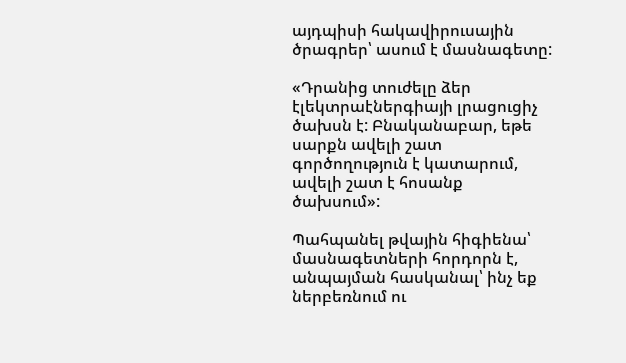այդպիսի հակավիրուսային ծրագրեր՝ ասում է մասնագետը:

«Դրանից տուժելը ձեր էլեկտրաէներգիայի լրացուցիչ ծախսն է: Բնականաբար, եթե սարքն ավելի շատ գործողություն է կատարում, ավելի շատ է հոսանք ծախսում»:

Պահպանել թվային հիգիենա՝ մասնագետների հորդորն է, անպայման հասկանալ՝ ինչ եք ներբեռնում ու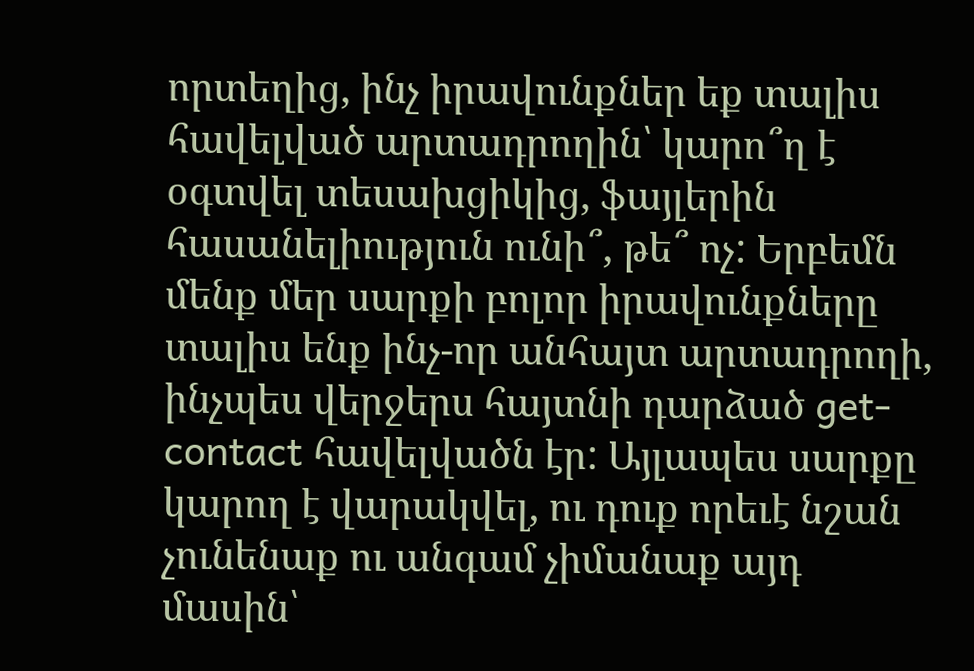որտեղից, ինչ իրավունքներ եք տալիս հավելված արտադրողին՝ կարո՞ղ է օգտվել տեսախցիկից, ֆայլերին հասանելիություն ունի՞, թե՞ ոչ: Երբեմն մենք մեր սարքի բոլոր իրավունքները տալիս ենք ինչ-որ անհայտ արտադրողի, ինչպես վերջերս հայտնի դարձած get-contact հավելվածն էր: Այլապես սարքը կարող է վարակվել, ու դուք որեւէ նշան չունենաք ու անգամ չիմանաք այդ մասին՝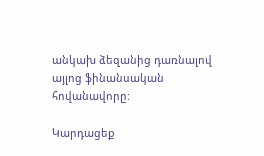անկախ ձեզանից դառնալով այլոց ֆինանսական հովանավորը:

Կարդացեք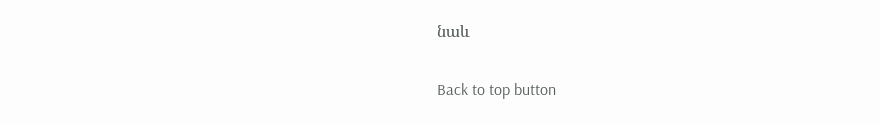նաև

Back to top button